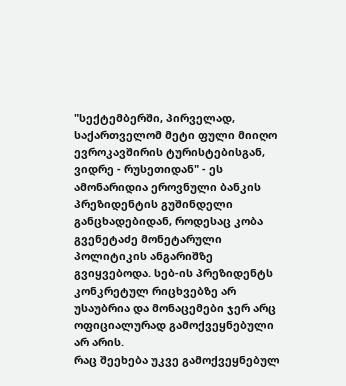"სექტემბერში, პირველად, საქართველომ მეტი ფული მიიღო ევროკავშირის ტურისტებისგან, ვიდრე - რუსეთიდან" - ეს ამონარიდია ეროვნული ბანკის პრეზიდენტის გუშინდელი განცხადებიდან, როდესაც კობა გვენეტაძე მონეტარული პოლიტიკის ანგარიშზე გვიყვებოდა. სებ-ის პრეზიდენტს კონკრეტულ რიცხვებზე არ უსაუბრია და მონაცემები ჯერ არც ოფიციალურად გამოქვეყნებული არ არის.
რაც შეეხება უკვე გამოქვეყნებულ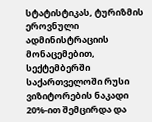სტატისტიკას, ტურიზმის ეროვნული ადმინისტრაციის მონაცემებით, სექტემბერში საქართველოში რუსი ვიზიტორების ნაკადი 20%-ით შემცირდა და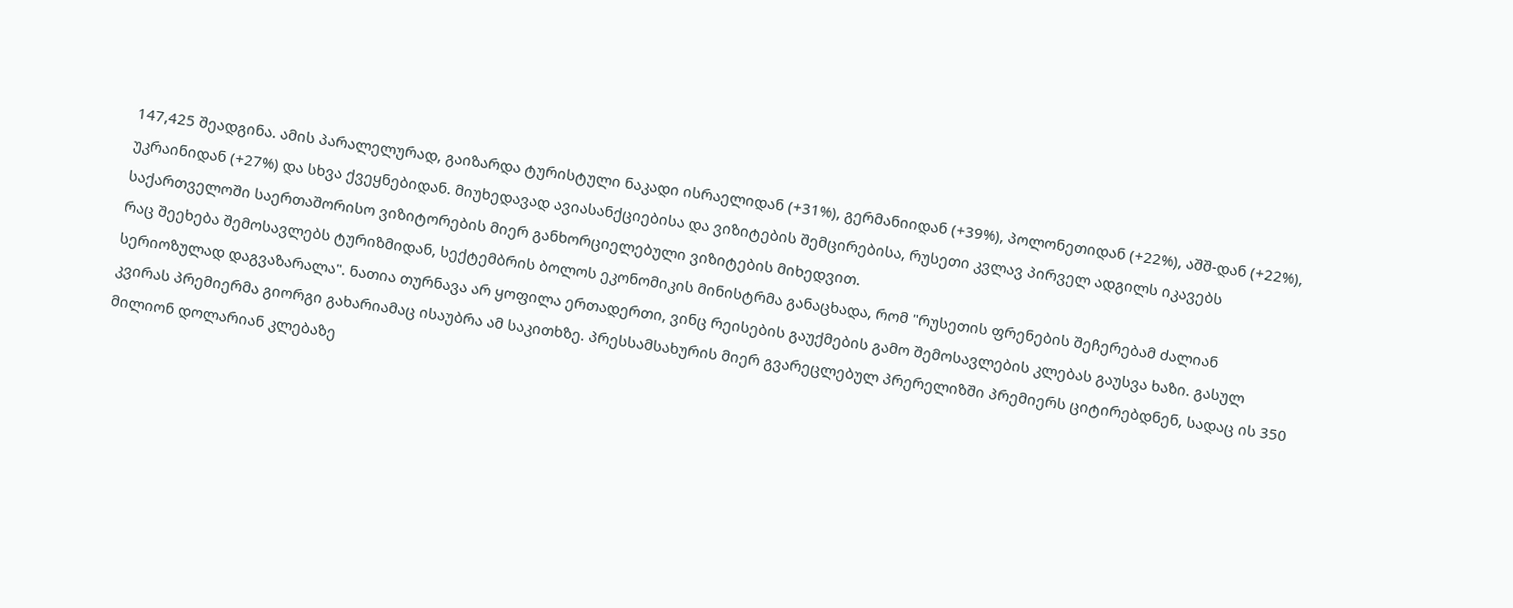147,425 შეადგინა. ამის პარალელურად, გაიზარდა ტურისტული ნაკადი ისრაელიდან (+31%), გერმანიიდან (+39%), პოლონეთიდან (+22%), აშშ-დან (+22%), უკრაინიდან (+27%) და სხვა ქვეყნებიდან. მიუხედავად ავიასანქციებისა და ვიზიტების შემცირებისა, რუსეთი კვლავ პირველ ადგილს იკავებს საქართველოში საერთაშორისო ვიზიტორების მიერ განხორციელებული ვიზიტების მიხედვით.
რაც შეეხება შემოსავლებს ტურიზმიდან, სექტემბრის ბოლოს ეკონომიკის მინისტრმა განაცხადა, რომ "რუსეთის ფრენების შეჩერებამ ძალიან სერიოზულად დაგვაზარალა". ნათია თურნავა არ ყოფილა ერთადერთი, ვინც რეისების გაუქმების გამო შემოსავლების კლებას გაუსვა ხაზი. გასულ კვირას პრემიერმა გიორგი გახარიამაც ისაუბრა ამ საკითხზე. პრესსამსახურის მიერ გვარეცლებულ პრერელიზში პრემიერს ციტირებდნენ, სადაც ის 350 მილიონ დოლარიან კლებაზე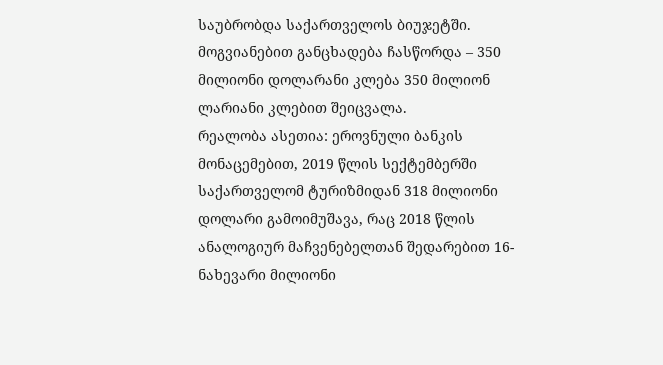საუბრობდა საქართველოს ბიუჯეტში. მოგვიანებით განცხადება ჩასწორდა – 350 მილიონი დოლარანი კლება 350 მილიონ ლარიანი კლებით შეიცვალა.
რეალობა ასეთია: ეროვნული ბანკის მონაცემებით, 2019 წლის სექტემბერში საქართველომ ტურიზმიდან 318 მილიონი დოლარი გამოიმუშავა, რაც 2018 წლის ანალოგიურ მაჩვენებელთან შედარებით 16-ნახევარი მილიონი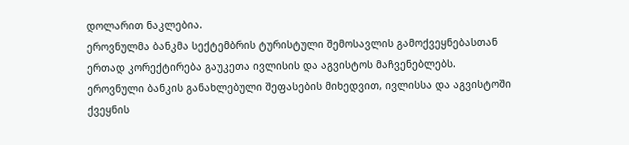დოლარით ნაკლებია.
ეროვნულმა ბანკმა სექტემბრის ტურისტული შემოსავლის გამოქვეყნებასთან ერთად კორექტირება გაუკეთა ივლისის და აგვისტოს მაჩვენებლებს. ეროვნული ბანკის განახლებული შეფასების მიხედვით, ივლისსა და აგვისტოში ქვეყნის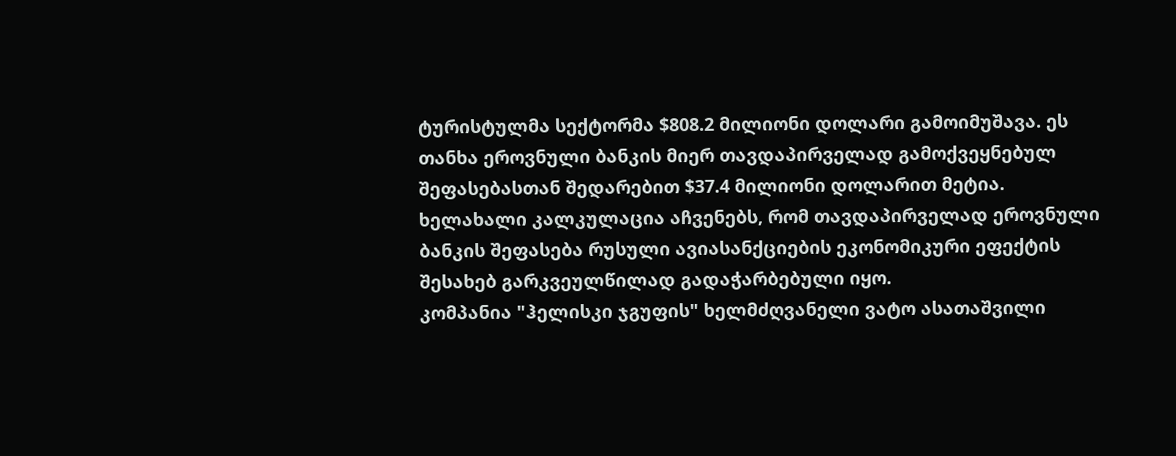ტურისტულმა სექტორმა $808.2 მილიონი დოლარი გამოიმუშავა. ეს თანხა ეროვნული ბანკის მიერ თავდაპირველად გამოქვეყნებულ შეფასებასთან შედარებით $37.4 მილიონი დოლარით მეტია. ხელახალი კალკულაცია აჩვენებს, რომ თავდაპირველად ეროვნული ბანკის შეფასება რუსული ავიასანქციების ეკონომიკური ეფექტის შესახებ გარკვეულწილად გადაჭარბებული იყო.
კომპანია "ჰელისკი ჯგუფის" ხელმძღვანელი ვატო ასათაშვილი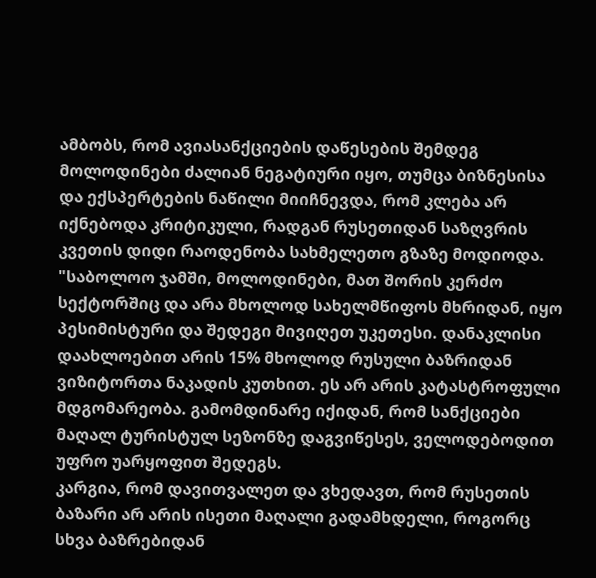ამბობს, რომ ავიასანქციების დაწესების შემდეგ მოლოდინები ძალიან ნეგატიური იყო, თუმცა ბიზნესისა და ექსპერტების ნაწილი მიიჩნევდა, რომ კლება არ იქნებოდა კრიტიკული, რადგან რუსეთიდან საზღვრის კვეთის დიდი რაოდენობა სახმელეთო გზაზე მოდიოდა.
"საბოლოო ჯამში, მოლოდინები, მათ შორის კერძო სექტორშიც და არა მხოლოდ სახელმწიფოს მხრიდან, იყო პესიმისტური და შედეგი მივიღეთ უკეთესი. დანაკლისი დაახლოებით არის 15% მხოლოდ რუსული ბაზრიდან ვიზიტორთა ნაკადის კუთხით. ეს არ არის კატასტროფული მდგომარეობა. გამომდინარე იქიდან, რომ სანქციები მაღალ ტურისტულ სეზონზე დაგვიწესეს, ველოდებოდით უფრო უარყოფით შედეგს.
კარგია, რომ დავითვალეთ და ვხედავთ, რომ რუსეთის ბაზარი არ არის ისეთი მაღალი გადამხდელი, როგორც სხვა ბაზრებიდან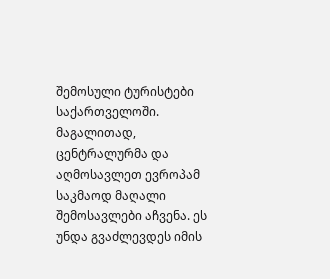შემოსული ტურისტები საქართველოში. მაგალითად, ცენტრალურმა და აღმოსავლეთ ევროპამ საკმაოდ მაღალი შემოსავლები აჩვენა. ეს უნდა გვაძლევდეს იმის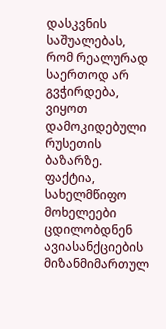დასკვნის საშუალებას, რომ რეალურად საერთოდ არ გვჭირდება, ვიყოთ დამოკიდებული რუსეთის ბაზარზე.
ფაქტია, სახელმწიფო მოხელეები ცდილობდნენ ავიასანქციების მიზანმიმართულ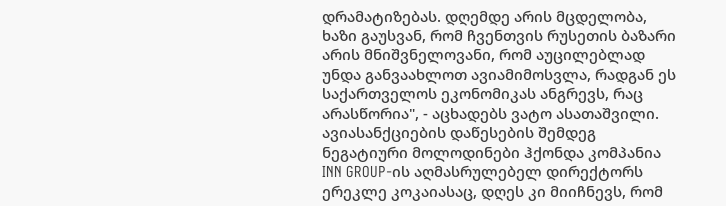დრამატიზებას. დღემდე არის მცდელობა, ხაზი გაუსვან, რომ ჩვენთვის რუსეთის ბაზარი არის მნიშვნელოვანი, რომ აუცილებლად უნდა განვაახლოთ ავიამიმოსვლა, რადგან ეს საქართველოს ეკონომიკას ანგრევს, რაც არასწორია", - აცხადებს ვატო ასათაშვილი.
ავიასანქციების დაწესების შემდეგ ნეგატიური მოლოდინები ჰქონდა კომპანია INN GROUP-ის აღმასრულებელ დირექტორს ერეკლე კოკაიასაც, დღეს კი მიიჩნევს, რომ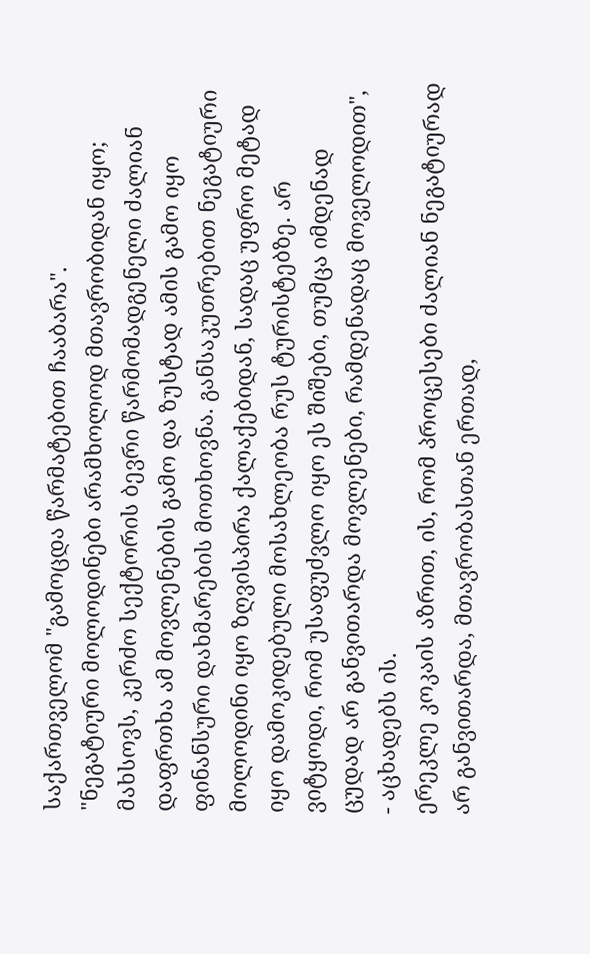საქართველომ "გამოცდა წარმატებით ჩააბარა".
"ნეგატიური მოლოდინები არამხოლოდ მთავრობიდან იყო; მახსოვს, კერძო სექტორის ბევრი წარმომადგენელი ძალიან დაფრთხა ამ მოვლენების გამო და ზუსტად ამის გამო იყო ფინანსური დახმარების მოთხოვნა. განსაკუთრებით ნეგატიური მოლოდინი იყო ზღვისპირა ქალაქებიდან, სადაც უფრო მეტად იყო დამოკიდებული მოსახლეობა რუს ტურისტებზე. არ ვიტყოდი, რომ უსაფუძვლო იყო ეს შიშები, თუმცა იმდენად ცუდად არ განვითარდა მოვლენები, რამდენადაც მოველოდით", - აცხადებს ის.
ერეკლე კოკაის აზრით, ის, რომ პროცესები ძალიან ნეგატიურად არ განვითარდა, მთავრობასთან ერთად,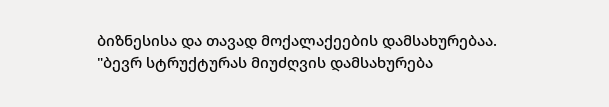ბიზნესისა და თავად მოქალაქეების დამსახურებაა.
"ბევრ სტრუქტურას მიუძღვის დამსახურება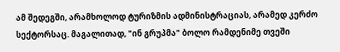ამ შედეგში, არამხოლოდ ტურიზმის ადმინისტრაციას, არამედ კერძო სექტორსაც. მაგალითად, "ინ გრუპმა" ბოლო რამდენიმე თვეში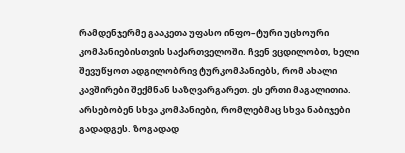რამდენჯერმე გააკეთა უფასო ინფო–ტური უცხოური კომპანიებისთვის საქართველოში. ჩვენ ვცდილობთ, ხელი შევუწყოთ ადგილობრივ ტურკომპანიებს, რომ ახალი კავშირები შექმნან საზღვარგარეთ. ეს ერთი მაგალითია. არსებობენ სხვა კომპანიები, რომლებმაც სხვა ნაბიჯები გადადგეს. ზოგადად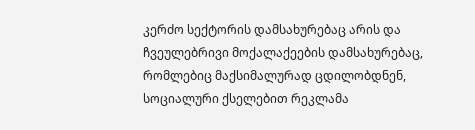კერძო სექტორის დამსახურებაც არის და ჩვეულებრივი მოქალაქეების დამსახურებაც, რომლებიც მაქსიმალურად ცდილობდნენ, სოციალური ქსელებით რეკლამა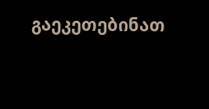გაეკეთებინათ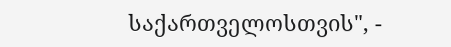საქართველოსთვის", -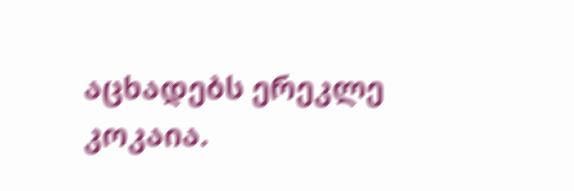აცხადებს ერეკლე კოკაია.